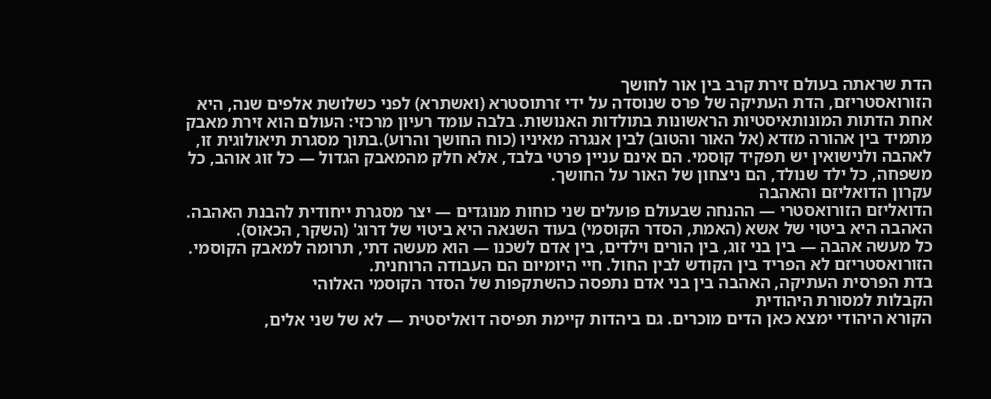הדת שראתה בעולם זירת קרב בין אור לחושך
הזורואסטריזם, הדת העתיקה של פרס שנוסדה על ידי זרתוסטרא (ואשתרא) לפני כשלושת אלפים שנה, היא אחת הדתות המונותאיסטיות הראשונות בתולדות האנושות. בלבה עומד רעיון מרכזי: העולם הוא זירת מאבק מתמיד בין אהורה מזדא (אל האור והטוב) לבין אנגרה מאיניו (כוח החושך והרוע).בתוך מסגרת תיאולוגית זו, לאהבה ולנישואין יש תפקיד קוסמי. הם אינם עניין פרטי בלבד, אלא חלק מהמאבק הגדול — כל זוג אוהב, כל משפחה, כל ילד שנולד, הם ניצחון של האור על החושך.
עקרון הדואליזם והאהבה
הדואליזם הזורואסטרי — ההנחה שבעולם פועלים שני כוחות מנוגדים — יצר מסגרת ייחודית להבנת האהבה. האהבה היא ביטוי של אשא (האמת, הסדר הקוסמי) בעוד השנאה היא ביטוי של דרוג' (השקר, הכאוס).
כל מעשה אהבה — בין בני זוג, בין הורים וילדים, בין אדם לשכנו — הוא מעשה דתי, תרומה למאבק הקוסמי. הזורואסטריזם לא הפריד בין הקודש לבין החול. חיי היומיום הם העבודה הרוחנית.
בדת הפרסית העתיקה, האהבה בין בני אדם נתפסה כהשתקפות של הסדר הקוסמי האלוהי
הקבלות למסורת היהודית
הקורא היהודי ימצא כאן הדים מוכרים. גם ביהדות קיימת תפיסה דואליסטית — לא של שני אלים,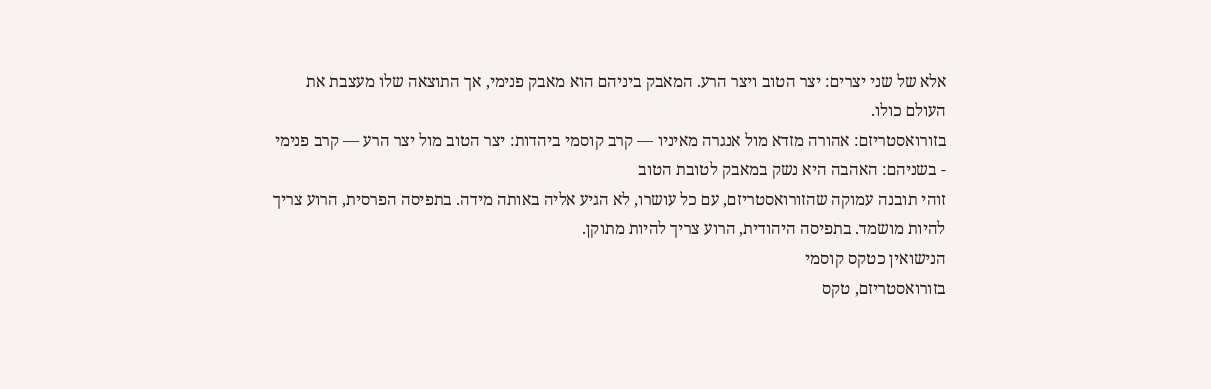אלא של שני יצרים: יצר הטוב ויצר הרע. המאבק ביניהם הוא מאבק פנימי, אך התוצאה שלו מעצבת את העולם כולו.
בזורואסטריזם: אהורה מזדא מול אנגרה מאיניו — קרב קוסמי ביהדות: יצר הטוב מול יצר הרע — קרב פנימי
- בשניהם: האהבה היא נשק במאבק לטובת הטוב
זוהי תובנה עמוקה שהזורואסטריזם, עם כל עושרו, לא הגיע אליה באותה מידה. בתפיסה הפרסית, הרוע צריך להיות מושמד. בתפיסה היהודית, הרוע צריך להיות מתוקן.
הנישואין כטקס קוסמי
בזורואסטריזם, טקס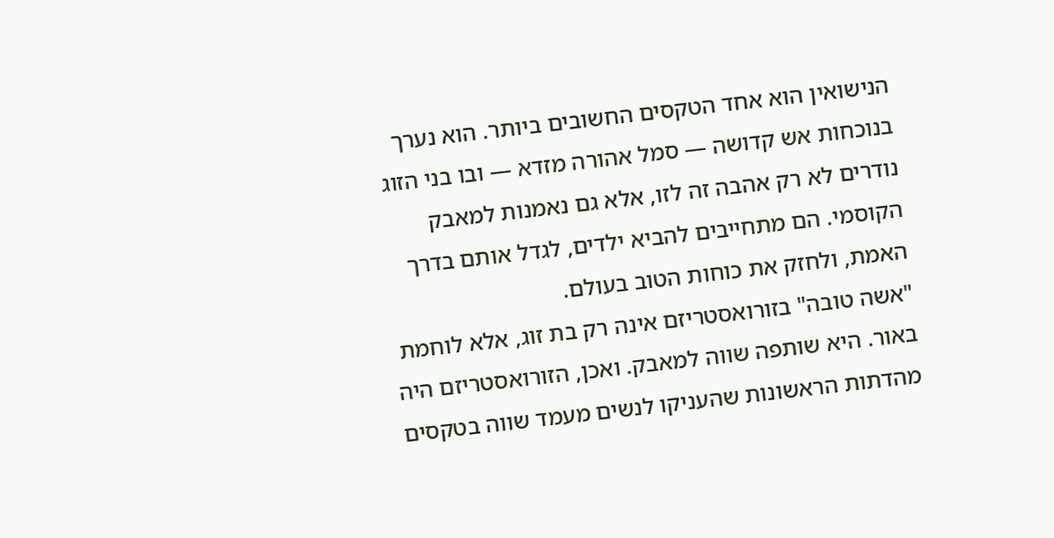הנישואין הוא אחד הטקסים החשובים ביותר. הוא נערך בנוכחות אש קדושה — סמל אהורה מזדא — ובו בני הזוג נודרים לא רק אהבה זה לזו, אלא גם נאמנות למאבק הקוסמי. הם מתחייבים להביא ילדים, לגדל אותם בדרך האמת, ולחזק את כוחות הטוב בעולם.
"אשה טובה" בזורואסטריזם אינה רק בת זוג, אלא לוחמת באור. היא שותפה שווה למאבק. ואכן, הזורואסטריזם היה מהדתות הראשונות שהעניקו לנשים מעמד שווה בטקסים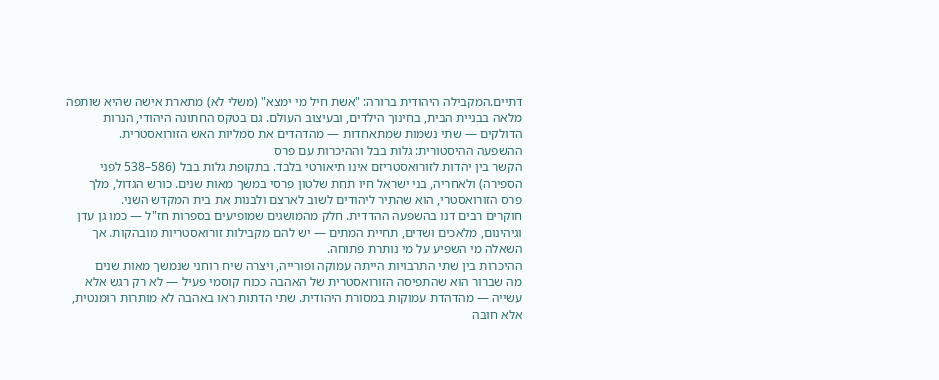דתיים.המקבילה היהודית ברורה: "אשת חיל מי ימצא" (משלי לא) מתארת אישה שהיא שותפה מלאה בבניית הבית, בחינוך הילדים, ובעיצוב העולם. גם בטקס החתונה היהודי, הנרות הדולקים — שתי נשמות שמתאחדות — מהדהדים את סמליות האש הזורואסטרית.
ההשפעה ההיסטורית: גלות בבל וההיכרות עם פרס
הקשר בין יהדות לזורואסטריזם אינו תיאורטי בלבד. בתקופת גלות בבל (586–538 לפני הספירה) ולאחריה, בני ישראל חיו תחת שלטון פרסי במשך מאות שנים. כורש הגדול, מלך פרס הזורואסטרי, הוא שהתיר ליהודים לשוב לארצם ולבנות את בית המקדש השני.
חוקרים רבים דנו בהשפעה ההדדית. חלק מהמושגים שמופיעים בספרות חז"ל — כמו גן עדן וגיהינום, מלאכים ושדים, תחיית המתים — יש להם מקבילות זורואסטריות מובהקות. אך השאלה מי השפיע על מי נותרת פתוחה.
ההיכרות בין שתי התרבויות הייתה עמוקה ופורייה, ויצרה שיח רוחני שנמשך מאות שנים
מה שברור הוא שהתפיסה הזורואסטרית של האהבה ככוח קוסמי פעיל — לא רק רגש אלא עשייה — מהדהדת עמוקות במסורת היהודית. שתי הדתות ראו באהבה לא מותרות רומנטית, אלא חובה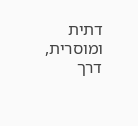דתית ומוסרית, דרך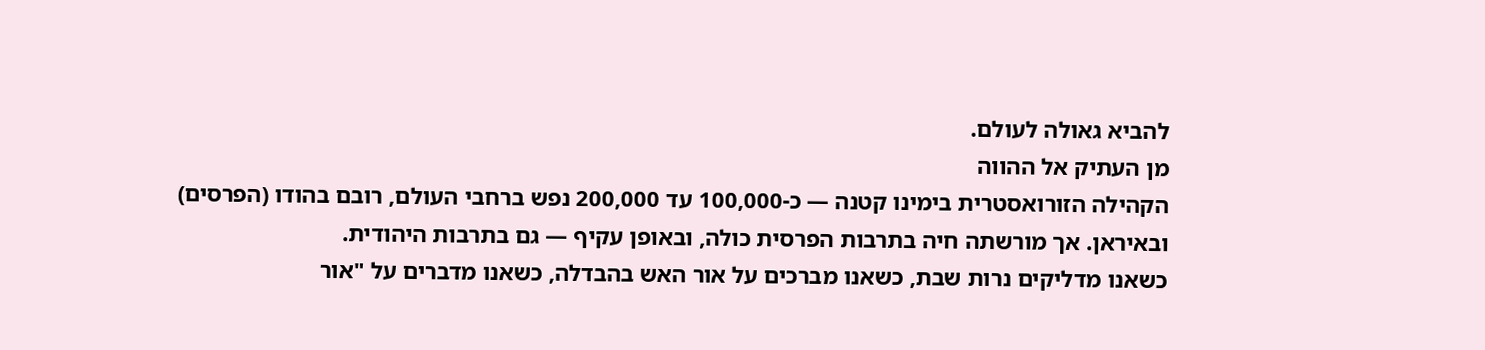להביא גאולה לעולם.
מן העתיק אל ההווה
הקהילה הזורואסטרית בימינו קטנה — כ-100,000 עד 200,000 נפש ברחבי העולם, רובם בהודו (הפרסים) ובאיראן. אך מורשתה חיה בתרבות הפרסית כולה, ובאופן עקיף — גם בתרבות היהודית.
כשאנו מדליקים נרות שבת, כשאנו מברכים על אור האש בהבדלה, כשאנו מדברים על "אור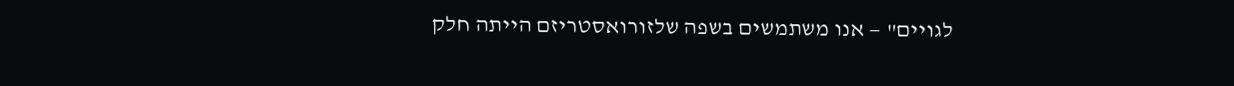לגויים" — אנו משתמשים בשפה שלזורואסטריזם הייתה חלק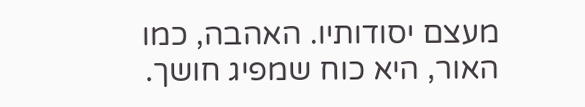מעצם יסודותיו. האהבה, כמו האור, היא כוח שמפיג חושך.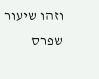וזהו שיעור שפרס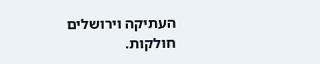העתיקה וירושלים חולקות.